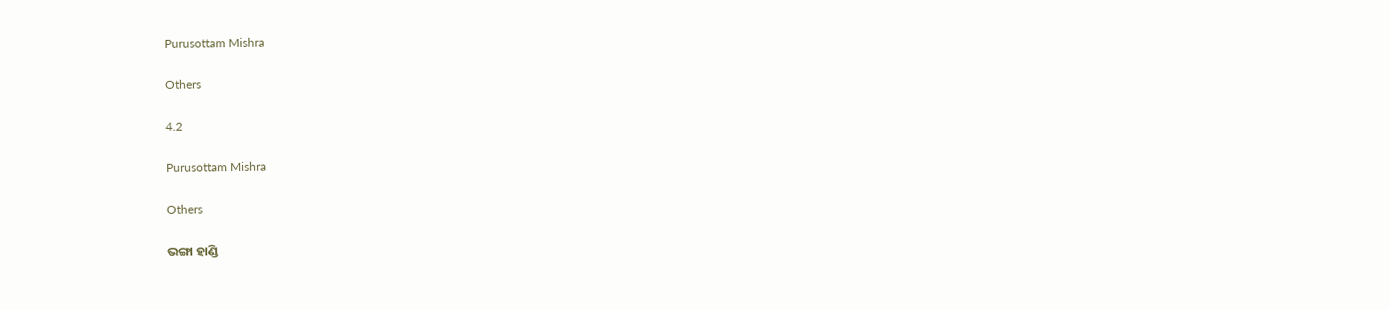Purusottam Mishra

Others

4.2

Purusottam Mishra

Others

ଭଙ୍ଗା ହାଣ୍ଡି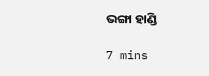ଭଙ୍ଗା ହାଣ୍ଡି

7 mins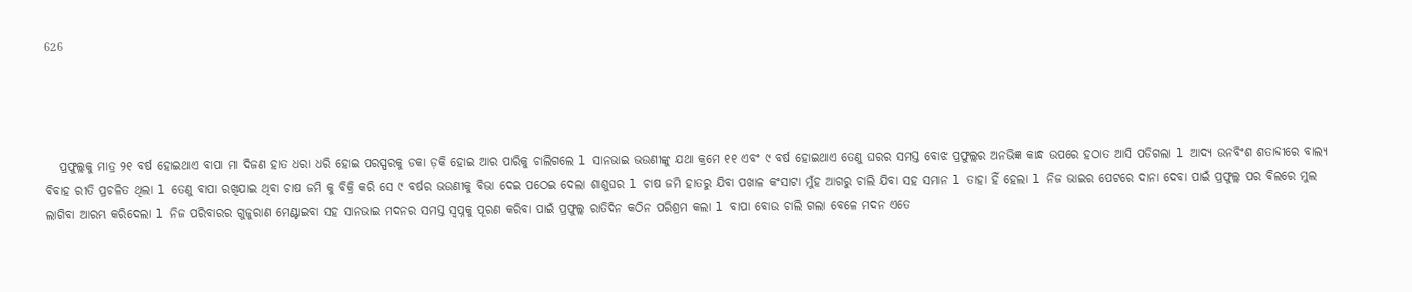626




   ପ୍ରଫୁଲ୍ଲକୁ ମାତ୍ର ୨୧ ବର୍ଷ ହୋଇଥାଏ ବାପା ମା ଦିଜଣ ହାତ ଧରା ଧରି ହୋଇ ପରସ୍ପରକୁ ଡକା ଡ଼କି ହୋଇ ଆର ପାରିକୁ ଚାଲିଗଲେ l ସାନଭାଇ ଭଉଣୀଙ୍କୁ ଯଥା କ୍ରମେ ୧୧ ଏବଂ ୯ ବର୍ଷ ହୋଇଥାଏ ତେଣୁ ଘରର ସମସ୍ତ ବୋଝ ପ୍ରଫୁଲ୍ଲର ଅନଭିଜ୍ଞ କାନ୍ଧ ଉପରେ ହଠାତ ଆସି ପଡିଗଲା l ଆଦ୍ୟ ଉନବିଂଶ ଶତାବ୍ଦୀରେ ବାଲ୍ୟ ବିବାହ ରୀତି ପ୍ରଚଳିତ ଥିଲା l ତେଣୁ ବାପା ରଖିଯାଇ ଥିବା ଚାଷ ଜମି କୁ ବିକ୍ରି କରି ସେ ୯ ବର୍ଷର ଭଉଣୀକୁ ବିଭା ଦେଇ ପଠେଇ ଦେଲା ଶାଶୁଘର l ଚାଷ ଜମି ହାତରୁ ଯିବା ପଖାଳ କଂସାଟା ମୁଁହ ଆଗରୁ ଚାଲି ଯିବା ସହ ସମାନ l ତାହା ହିଁ ହେଲା l ନିଜ ଭାଇର ପେଟରେ ଦାନା ଦେବା ପାଇଁ ପ୍ରଫୁଲ୍ଲ ପର ବିଲରେ ମୁଲ ଲାଗିବା ଆରମ୍ଭ କରିଦେଲା l ନିଜ ପରିବାରର ଗୁଜୁରାଣ ମେଣ୍ଟାଇବା ସହ ସାନଭାଇ ମଦନର ସମସ୍ତ ସ୍ବପ୍ନକୁ ପୂରଣ କରିବା ପାଇଁ ପ୍ରଫୁଲ୍ଲ ରାତିଦିନ କଠିନ ପରିଶ୍ରମ କଲା l ବାପା ବୋଉ ଚାଲି ଗଲା ବେଳେ ମଦନ ଏତେ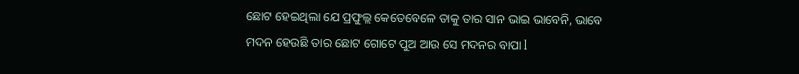ଛୋଟ ହେଇଥିଲା ଯେ ପ୍ରଫୁଲ୍ଲ କେତେବେଳେ ତାକୁ ତାର ସାନ ଭାଇ ଭାବେନି, ଭାବେ ମଦନ ହେଉଛି ତାର ଛୋଟ ଗୋଟେ ପୁଅ ଆଉ ସେ ମଦନର ବାପା l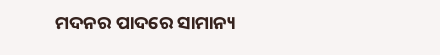ମଦନର ପାଦରେ ସାମାନ୍ୟ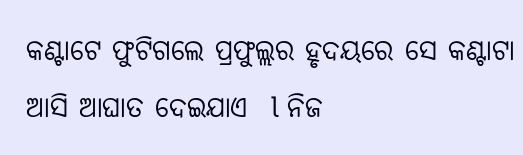କଣ୍ଟାଟେ ଫୁଟିଗଲେ ପ୍ରଫୁଲ୍ଲର ହୃଦୟରେ ସେ କଣ୍ଟାଟା ଆସି ଆଘାତ ଦେଇଯାଏ  l ନିଜ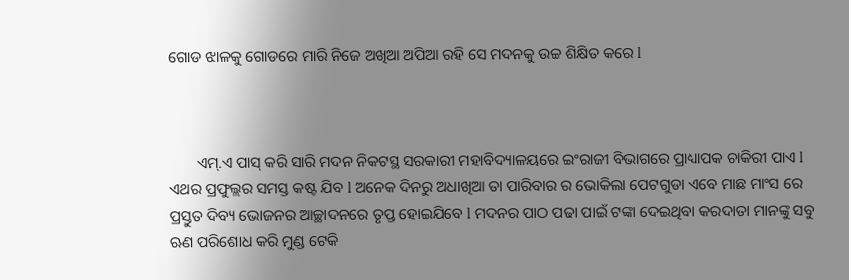ଗୋଡ ଝାଳକୁ ଗୋଡରେ ମାରି ନିଜେ ଅଖିଆ ଅପିଆ ରହି ସେ ମଦନକୁ ଉଚ୍ଚ ଶିକ୍ଷିତ କରେ l



       ଏମ୍.ଏ ପାସ୍ କରି ସାରି ମଦନ ନିକଟସ୍ଥ ସରକାରୀ ମହାବିଦ୍ୟାଳୟରେ ଇଂରାଜୀ ବିଭାଗରେ ପ୍ରାଧ୍ୟାପକ ଚାକିରୀ ପାଏ l ଏଥର ପ୍ରଫୁଲ୍ଲର ସମସ୍ତ କଷ୍ଟ ଯିବ l ଅନେକ ଦିନରୁ ଅଧାଖିଆ ତା ପାରିବାର ର ଭୋକିଲା ପେଟଗୁଡା ଏବେ ମାଛ ମାଂସ ରେ ପ୍ରସ୍ତୁତ ଦିବ୍ୟ ଭୋଜନର ଆଚ୍ଛାଦନରେ ତୃପ୍ତ ହୋଇଯିବେ l ମଦନର ପାଠ ପଢା ପାଇଁ ଟଙ୍କା ଦେଇଥିବା କରଦାତା ମାନଙ୍କୁ ସବୁ ଋଣ ପରିଶୋଧ କରି ମୁଣ୍ଡ ଟେକି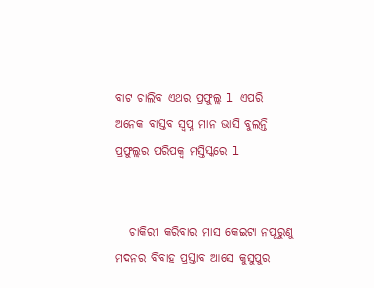ବାଟ ଚାଲିବ ଏଥର ପ୍ରଫୁଲ୍ଲ l ଏପରି ଅନେକ ବାସ୍ତବ ସ୍ବପ୍ନ ମାନ ଭାସି ବୁଲନ୍ତି ପ୍ରଫୁଲ୍ଲର ପରିପକ୍ୱ ମସ୍ତିସ୍କରେ l


   ଚାକିରୀ କରିବାର ମାସ କେଇଟା ନପୂରୁଣୁ ମଦନର ବିବାହ ପ୍ରସ୍ତାବ ଆସେ କୁସୁପୁର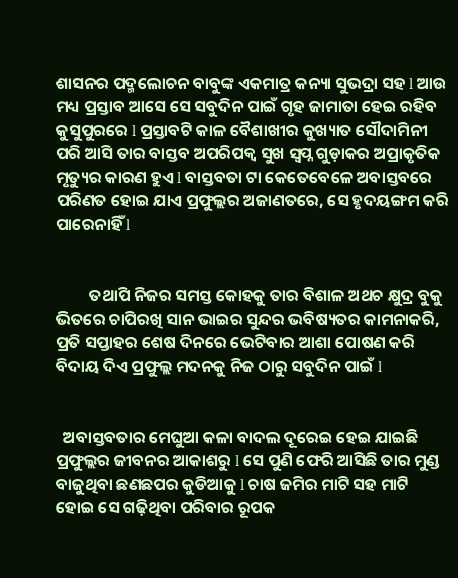ଶାସନର ପଦ୍ମଲୋଚନ ବାବୁଙ୍କ ଏକମାତ୍ର କନ୍ୟା ସୁଭଦ୍ରା ସହ l ଆଉ ମଧ୍ୟ ପ୍ରସ୍ତାବ ଆସେ ସେ ସବୁଦିନ ପାଇଁ ଗୃହ ଜାମାତା ହେଇ ରହିବ କୁସୁପୁରରେ l ପ୍ରସ୍ତାବଟି କାଳ ବୈଶାଖୀର କୁଖ୍ୟାତ ସୌଦାମିନୀ ପରି ଆସି ତାର ବାସ୍ତବ ଅପରିପକ୍ୱ ସୁଖ ସ୍ବପ୍ନ ଗୁଡ଼ାକର ଅପ୍ରାକୃତିକ ମୃତ୍ୟୁର କାରଣ ହୁଏ l ବାସ୍ତବତା ଟା କେତେବେଳେ ଅବାସ୍ତବରେ ପରିଣତ ହୋଇ ଯାଏ ପ୍ରଫୁଲ୍ଲର ଅଜାଣତରେ, ସେ ହୃଦୟଙ୍ଗମ କରି ପାରେନାହିଁ l


         ତଥାପି ନିଜର ସମସ୍ତ କୋହକୁ ତାର ବିଶାଳ ଅଥଚ କ୍ଷୁଦ୍ର ବୁକୁ ଭିତରେ ଚାପିରଖି ସାନ ଭାଇର ସୁନ୍ଦର ଭବିଷ୍ୟତର କାମନାକରି, ପ୍ରତି ସପ୍ତାହର ଶେଷ ଦିନରେ ଭେଟିବାର ଆଶା ପୋଷଣ କରି ବିଦାୟ ଦିଏ ପ୍ରଫୁଲ୍ଲ ମଦନକୁ ନିଜ ଠାରୁ ସବୁଦିନ ପାଇଁ l


  ଅବାସ୍ତବତାର ମେଘୁଆ କଳା ବାଦଲ ଦୂରେଇ ହେଇ ଯାଇଛି ପ୍ରଫୁଲ୍ଲର ଜୀବନର ଆକାଶରୁ l ସେ ପୁଣି ଫେରି ଆସିଛି ତାର ମୁଣ୍ଡ ବାଜୁଥିବା ଛଣଛପର କୁଡିଆକୁ l ଚାଷ ଜମିର ମାଟି ସହ ମାଟି ହୋଇ ସେ ଗଢ଼ିଥିବା ପରିବାର ରୂପକ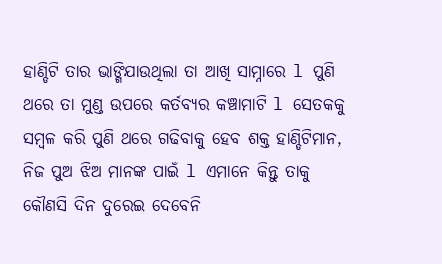ହାଣ୍ଡିଟି ତାର ଭାଙ୍ଗିଯାଉଥିଲା ତା ଆଖି ସାମ୍ନାରେ l ପୁଣି ଥରେ ତା ମୁଣ୍ଡ ଉପରେ କର୍ତବ୍ୟର କଞ୍ଚାମାଟି l ସେତକକୁ ସମ୍ବଳ କରି ପୁଣି ଥରେ ଗଢିବାକୁ ହେବ ଶକ୍ତ ହାଣ୍ଡିଟିମାନ, ନିଜ ପୁଅ ଝିଅ ମାନଙ୍କ ପାଇଁ l ଏମାନେ କିନ୍ତୁ ତାକୁ କୌଣସି ଦିନ ଦୁରେଇ ଦେବେନି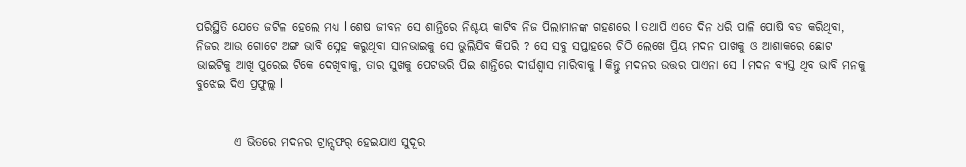ପରିସ୍ଥିତି ଯେତେ ଜଟିଳ ହେଲେ ମଧ୍ୟ l ଶେଷ ଜୀବନ ସେ ଶାନ୍ତିରେ ନିଶ୍ଚୟ କାଟିବ ନିଜ ପିଲାମାନଙ୍କ ଗହଣରେ l ତଥାପି ଏତେ ଦିନ ଧରି ପାଳି ପୋଷି ବଡ କରିଥିବା, ନିଜର ଆଉ ଗୋଟେ ଅଙ୍ଗ ଭାବି ସ୍ନେହ କରୁଥିବା ସାନଭାଇକୁ ସେ ଭୁଲିଯିବ କିପରି ? ସେ ସବୁ ସପ୍ତାହରେ ଚିଠି ଲେଖେ ପ୍ରିୟ ମଦନ ପାଖକୁ ଓ ଆଶାକରେ ଛୋଟ ଭାଇଟିକୁ ଆଖି ପୁରେଇ ଟିକେ ଦେଖିବାକୁ, ତାର ସୁଖକୁ ପେଟଭରି ପିଇ ଶାନ୍ତିରେ ଦୀର୍ଘଶ୍ୱାସ ମାରିବାକୁ l କିନ୍ତୁ ମଦନର ଉତ୍ତର ପାଏନା ସେ l ମଦନ ବ୍ୟସ୍ତ ଥିବ ଭାବି ମନକୁ ବୁଝେଇ ଦିଏ ପ୍ରଫୁଲ୍ଲ l


        ଏ ଭିତରେ ମଦନର ଟ୍ରାନ୍ସଫର୍ ହେଇଯାଏ ସୁଦୂର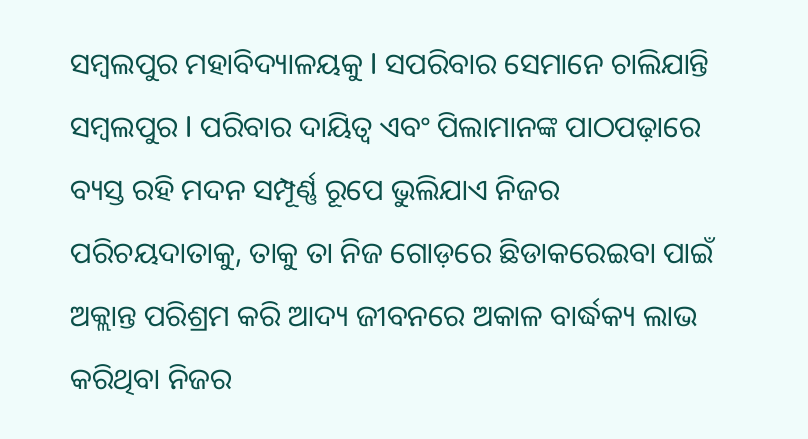ସମ୍ବଲପୁର ମହାବିଦ୍ୟାଳୟକୁ l ସପରିବାର ସେମାନେ ଚାଲିଯାନ୍ତି ସମ୍ବଲପୁର l ପରିବାର ଦାୟିତ୍ୱ ଏବଂ ପିଲାମାନଙ୍କ ପାଠପଢ଼ାରେ ବ୍ୟସ୍ତ ରହି ମଦନ ସମ୍ପୂର୍ଣ୍ଣ ରୂପେ ଭୁଲିଯାଏ ନିଜର ପରିଚୟଦାତାକୁ, ତାକୁ ତା ନିଜ ଗୋଡ଼ରେ ଛିଡାକରେଇବା ପାଇଁ ଅକ୍ଲାନ୍ତ ପରିଶ୍ରମ କରି ଆଦ୍ୟ ଜୀବନରେ ଅକାଳ ବାର୍ଦ୍ଧକ୍ୟ ଲାଭ କରିଥିବା ନିଜର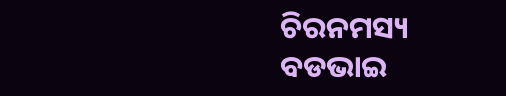ଚିରନମସ୍ୟ ବଡଭାଇ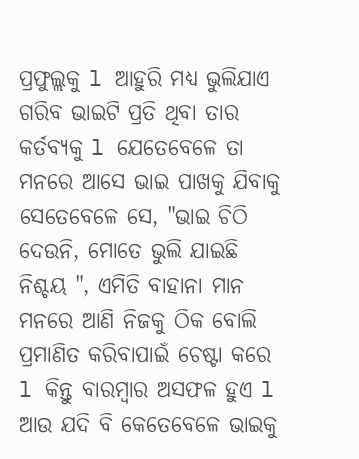ପ୍ରଫୁଲ୍ଲକୁ l ଆହୁରି ମଧ୍ୟ ଭୁଲିଯାଏ ଗରିବ ଭାଇଟି ପ୍ରତି ଥିବା ତାର କର୍ତବ୍ୟକୁ l ଯେତେବେଳେ ତା ମନରେ ଆସେ ଭାଇ ପାଖକୁ ଯିବାକୁ ସେତେବେଳେ ସେ, "ଭାଇ ଚିଠି ଦେଉନି, ମୋତେ ଭୁଲି ଯାଇଛି ନିଶ୍ଚୟ ", ଏମିତି ବାହାନା ମାନ ମନରେ ଆଣି ନିଜକୁ ଠିକ ବୋଲି ପ୍ରମାଣିତ କରିବାପାଇଁ ଚେଷ୍ଟା କରେ l କିନ୍ତୁ ବାରମ୍ବାର ଅସଫଳ ହୁଏ l ଆଉ ଯଦି ବି କେତେବେଳେ ଭାଇକୁ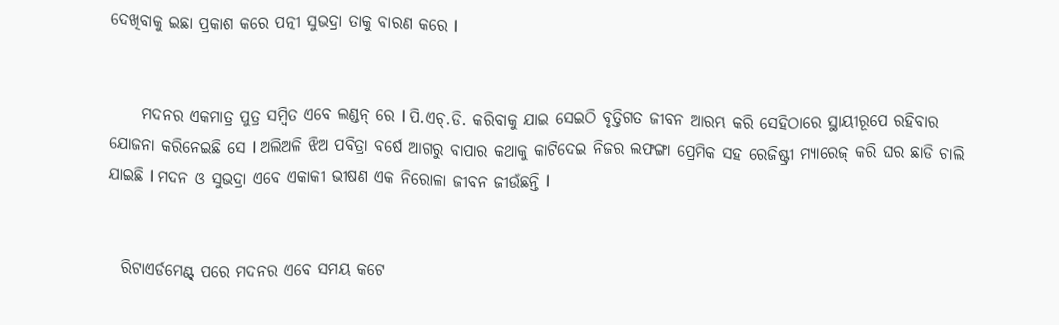ଦେଖିବାକୁ ଇଛା ପ୍ରକାଶ କରେ ପତ୍ନୀ ସୁଭଦ୍ରା ତାକୁ ବାରଣ କରେ l


     ମଦନର ଏକମାତ୍ର ପୁତ୍ର ସମ୍ବିତ ଏବେ ଲଣ୍ଡନ୍ ରେ l ପି.ଏଚ୍.ଡି. କରିବାକୁ ଯାଇ ସେଇଠି ବୃତ୍ତିଗତ ଜୀବନ ଆରମ୍ଭ କରି ସେହିଠାରେ ସ୍ଥାୟୀରୂପେ ରହିବାର ଯୋଜନା କରିନେଇଛି ସେ l ଅଲିଅଳି ଝିଅ ପବିତ୍ରା ବର୍ଷେ ଆଗରୁ ବାପାର କଥାକୁ କାଟିଦେଇ ନିଜର ଲଫଙ୍ଗା ପ୍ରେମିକ ସହ ରେଜିଷ୍ଟ୍ରୀ ମ୍ୟାରେଜ୍ କରି ଘର ଛାଡି ଚାଲି ଯାଇଛି l ମଦନ ଓ ସୁଭଦ୍ରା ଏବେ ଏକାକୀ ଭୀଷଣ ଏକ ନିରୋଳା ଜୀବନ ଜୀଉଁଛନ୍ତି l


  ରିଟାଏର୍ଡମେଣ୍ଟ୍ ପରେ ମଦନର ଏବେ ସମୟ କଟେ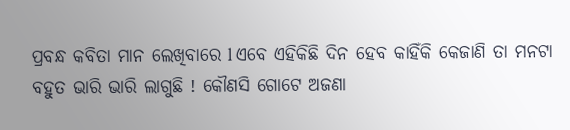ପ୍ରବନ୍ଧ କବିତା ମାନ ଲେଖିବାରେ l ଏବେ ଏହିକିଛି ଦିନ ହେବ କାହିଁକି କେଜାଣି ତା ମନଟା ବହୁତ ଭାରି ଭାରି ଲାଗୁଛି ! କୌଣସି ଗୋଟେ ଅଜଣା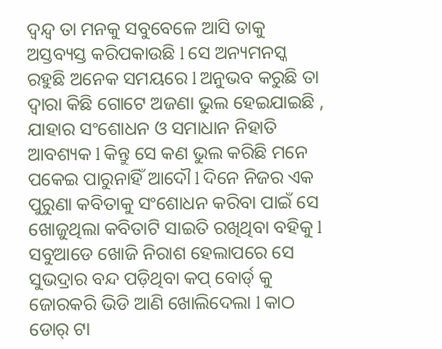ଦ୍ୱନ୍ଦ୍ୱ ତା ମନକୁ ସବୁବେଳେ ଆସି ତାକୁ ଅସ୍ତବ୍ୟସ୍ତ କରିପକାଉଛି l ସେ ଅନ୍ୟମନସ୍କ ରହୁଛି ଅନେକ ସମୟରେ l ଅନୁଭବ କରୁଛି ତା ଦ୍ୱାରା କିଛି ଗୋଟେ ଅଜଣା ଭୁଲ ହେଇଯାଇଛି , ଯାହାର ସଂଶୋଧନ ଓ ସମାଧାନ ନିହାତି ଆବଶ୍ୟକ l କିନ୍ତୁ ସେ କଣ ଭୁଲ କରିଛି ମନେ ପକେଇ ପାରୁନାହିଁ ଆଦୌ l ଦିନେ ନିଜର ଏକ ପୁରୁଣା କବିତାକୁ ସଂଶୋଧନ କରିବା ପାଇଁ ସେ ଖୋଜୁଥିଲା କବିତାଟି ସାଇତି ରଖିଥିବା ବହିକୁ l ସବୁଆଡେ ଖୋଜି ନିରାଶ ହେଲାପରେ ସେ ସୁଭଦ୍ରାର ବନ୍ଦ ପଡ଼ିଥିବା କପ୍ ବୋର୍ଡ୍ କୁ ଜୋରକରି ଭିଡି ଆଣି ଖୋଲିଦେଲା l କାଠ ଡୋର୍ ଟା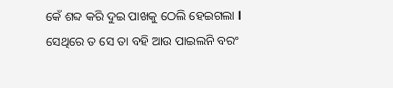କେଁ ଶବ୍ଦ କରି ଦୁଇ ପାଖକୁ ଠେଲି ହେଇଗଲା l ସେଥିରେ ତ ସେ ତା ବହି ଆଉ ପାଇଲନି ବରଂ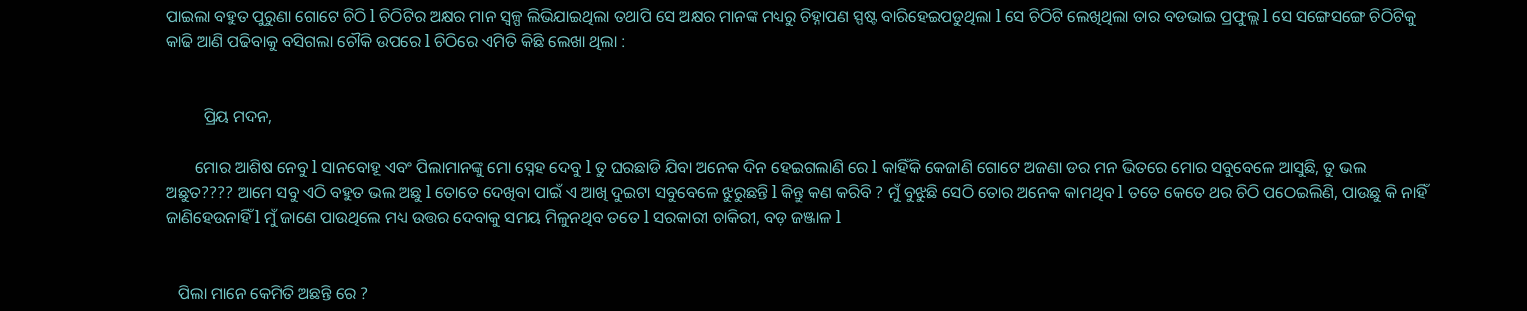ପାଇଲା ବହୁତ ପୁରୁଣା ଗୋଟେ ଚିଠି l ଚିଠିଟିର ଅକ୍ଷର ମାନ ସ୍ୱଳ୍ପ ଲିଭିଯାଇଥିଲା ତଥାପି ସେ ଅକ୍ଷର ମାନଙ୍କ ମଧ୍ୟରୁ ଚିହ୍ନାପଣ ସ୍ପଷ୍ଟ ବାରିହେଇପଡୁଥିଲା l ସେ ଚିଠିଟି ଲେଖିଥିଲା ତାର ବଡଭାଇ ପ୍ରଫୁଲ୍ଲ l ସେ ସଙ୍ଗେସଙ୍ଗେ ଚିଠିଟିକୁ କାଢି ଆଣି ପଢିବାକୁ ବସିଗଲା ଚୌକି ଉପରେ l ଚିଠିରେ ଏମିତି କିଛି ଲେଖା ଥିଲା :


         ପ୍ରିୟ ମଦନ,

       ମୋର ଆଶିଷ ନେବୁ l ସାନବୋହୂ ଏବଂ ପିଲାମାନଙ୍କୁ ମୋ ସ୍ନେହ ଦେବୁ l ତୁ ଘରଛାଡି ଯିବା ଅନେକ ଦିନ ହେଇଗଲାଣି ରେ l କାହିଁକି କେଜାଣି ଗୋଟେ ଅଜଣା ଡର ମନ ଭିତରେ ମୋର ସବୁବେଳେ ଆସୁଛି, ତୁ ଭଲ ଅଛୁତ???? ଆମେ ସବୁ ଏଠି ବହୁତ ଭଲ ଅଛୁ l ତୋତେ ଦେଖିବା ପାଇଁ ଏ ଆଖି ଦୁଇଟା ସବୁବେଳେ ଝୁରୁଛନ୍ତି l କିନ୍ତୁ କଣ କରିବି ? ମୁଁ ବୁଝୁଛି ସେଠି ତୋର ଅନେକ କାମଥିବ l ତତେ କେତେ ଥର ଚିଠି ପଠେଇଲିଣି, ପାଉଛୁ କି ନାହିଁ ଜାଣିହେଉନାହିଁ l ମୁଁ ଜାଣେ ପାଉଥିଲେ ମଧ୍ୟ ଉତ୍ତର ଦେବାକୁ ସମୟ ମିଳୁନଥିବ ତତେ l ସରକାରୀ ଚାକିରୀ, ବଡ଼ ଜଞ୍ଜାଳ l


   ପିଲା ମାନେ କେମିତି ଅଛନ୍ତି ରେ ?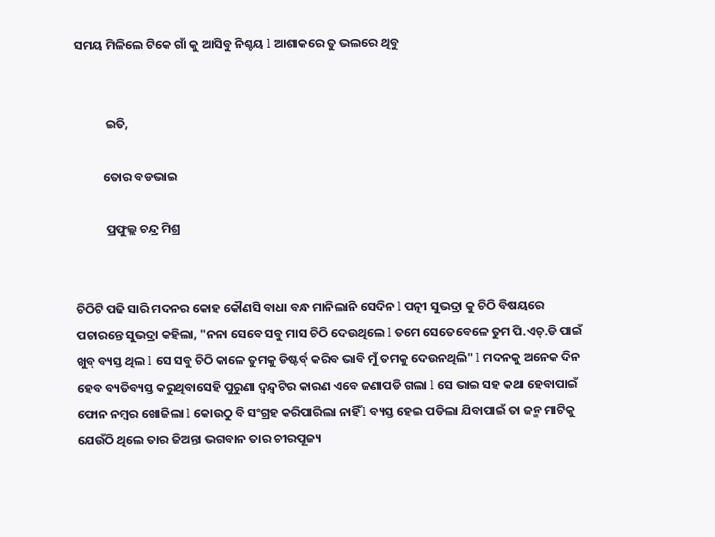ସମୟ ମିଳିଲେ ଟିକେ ଗାଁ କୁ ଆସିବୁ ନିଶ୍ଚୟ l ଆଶାକରେ ତୁ ଭଲରେ ଥିବୁ


           ଇତି,

          ତୋର ବଡଭାଇ

           ପ୍ରଫୁଲ୍ଲ ଚନ୍ଦ୍ର ମିଶ୍ର


ଚିଠିଟି ପଢି ସାରି ମଦନର କୋହ କୌଣସି ବାଧା ବନ୍ଧ ମାନିଲାନି ସେଦିନ l ପତ୍ନୀ ସୁଭଦ୍ରା କୁ ଚିଠି ବିଷୟରେ ପଚାରନ୍ତେ ସୁଭଦ୍ରା କହିଲା, "ନନା ସେବେ ସବୁ ମାସ ଚିଠି ଦେଉଥିଲେ l ତମେ ସେତେବେଳେ ତୁମ ପି.ଏଚ୍.ଡି ପାଇଁ ଖୁବ୍ ବ୍ୟସ୍ତ ଥିଲ l ସେ ସବୁ ଚିଠି କାଳେ ତୁମକୁ ଡିଷ୍ଟର୍ବ୍ କରିବ ଭାବି ମୁଁ ତମକୁ ଦେଉନଥିଲି" l ମଦନକୁ ଅନେକ ଦିନ ହେବ ବ୍ୟତିବ୍ୟସ୍ତ କରୁଥିବାସେହି ପୁରୁଣା ଦ୍ୱନ୍ଦ୍ୱଟିର କାରଣ ଏବେ ଜଣାପଡି ଗଲା l ସେ ଭାଇ ସହ କଥା ହେବାପାଇଁ ଫୋନ ନମ୍ବର ଖୋଜିଲା l କୋଉଠୁ ବି ସଂଗ୍ରହ କରିପାରିଲା ନାହିଁ l ବ୍ୟସ୍ତ ହେଇ ପଡିଲା ଯିବାପାଇଁ ତା ଜନ୍ମ ମାଟିକୁ ଯେଉଁଠି ଥିଲେ ତାର ଜିଅନ୍ତା ଭଗବାନ ତାର ଚୀରପୂଜ୍ୟ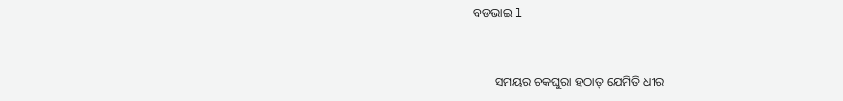ବଡଭାଇ l


       ସମୟର ଚକଘୁରା ହଠାତ୍ ଯେମିତି ଧୀର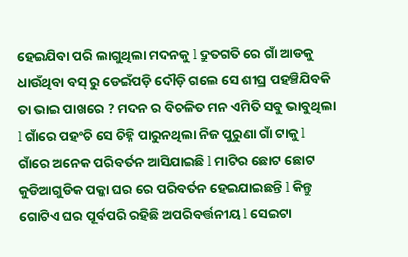ହେଇଯିବା ପରି ଲାଗୁଥିଲା ମଦନକୁ l ଦ୍ରୁତଗତି ରେ ଗାଁ ଆଡକୁ ଧାଉଁଥିବା ବସ୍ ରୁ ଡେଇଁପଡ଼ି ଦୌଡ଼ି ଗଲେ ସେ ଶୀଘ୍ର ପହଞ୍ଚିଯିବକି ତା ଭାଇ ପାଖରେ ? ମଦନ ର ବିଚଳିତ ମନ ଏମିତି ସବୁ ଭାବୁଥିଲା l ଗାଁରେ ପହଂଚି ସେ ଚିହ୍ନି ପାରୁନଥିଲା ନିଜ ପୁରୁଣା ଗାଁ ଟାକୁ l ଗାଁରେ ଅନେକ ପରିବର୍ତନ ଆସିଯାଇଛି l ମାଟିର ଛୋଟ ଛୋଟ କୁଡିଆଗୁଡିକ ପକ୍କା ଘର ରେ ପରିବର୍ତନ ହେଇଯାଇଛନ୍ତି l କିନ୍ତୁ ଗୋଟିଏ ଘର ପୂର୍ବପରି ରହିଛି ଅପରିବର୍ତ୍ତନୀୟ l ସେଇଟା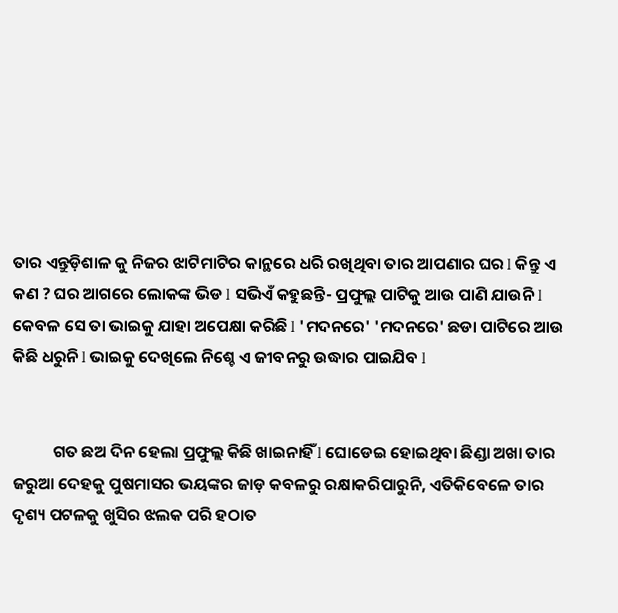ତାର ଏନ୍ତୁଡ଼ିଶାଳ କୁ ନିଜର ଝାଟିମାଟିର କାନ୍ଥରେ ଧରି ରଖିଥିବା ତାର ଆପଣାର ଘର l କିନ୍ତୁ ଏ କଣ ? ଘର ଆଗରେ ଲୋକଙ୍କ ଭିଡ l ସଭିଏଁ କହୁଛନ୍ତି- ପ୍ରଫୁଲ୍ଲ ପାଟିକୁ ଆଉ ପାଣି ଯାଉନି l କେବଳ ସେ ତା ଭାଇକୁ ଯାହା ଅପେକ୍ଷା କରିଛି l 'ମଦନରେ' 'ମଦନରେ' ଛଡା ପାଟିରେ ଆଉ କିଛି ଧରୁନି l ଭାଇକୁ ଦେଖିଲେ ନିଶ୍ଚେ ଏ ଜୀବନରୁ ଉଦ୍ଧାର ପାଇଯିବ l


           ଗତ ଛଅ ଦିନ ହେଲା ପ୍ରଫୁଲ୍ଲ କିଛି ଖାଇନାହିଁ l ଘୋଡେଇ ହୋଇଥିବା ଛିଣ୍ଡା ଅଖା ତାର ଜରୁଆ ଦେହକୁ ପୁଷମାସର ଭୟଙ୍କର ଜାଡ଼ କବଳରୁ ରକ୍ଷାକରିପାରୁନି, ଏତିକିବେଳେ ତାର ଦୃଶ୍ୟ ପଟଳକୁ ଖୁସିର ଝଲକ ପରି ହଠାତ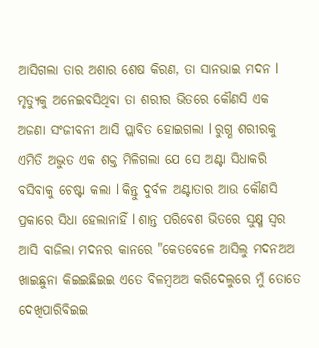ଆସିଗଲା ତାର ଅଶାର ଶେଷ କିରଣ, ତା ସାନଭାଇ ମଦନ l ମୃତ୍ୟୁକୁ ଅନେଇବସିଥିବା ତା ଶରୀର ଭିତରେ କୌଣସି ଏକ ଅଜଣା ସଂଜୀବନୀ ଆସି ପ୍ଲାବିତ ହୋଇଗଲା l ରୁଗ୍ଣ ଶରୀରକୁ ଏମିତି ଅଦ୍ଭୁତ ଏକ ଶକ୍ତ ମିଳିଗଲା ଯେ ସେ ଅଣ୍ଟା ସିଧାକରି ବସିବାକୁ ଚେଷ୍ଟା କଲା l କିନ୍ତୁ ଦୁର୍ବଳ ଅଣ୍ଟାତାର ଆଉ କୌଣସି ପ୍ରକାରେ ସିଧା ହେଲାନାହିଁ l ଶାନ୍ତ ପରିବେଶ ଭିତରେ ସୁକ୍ଷ୍ମ ସ୍ୱର ଆସି ବାଜିଲା ମଦନର କାନରେ "କେତବେଳେ ଆସିଲୁ ମଦନଅଅ ଖାଇଛୁନା କିଇଇଛିଇଇ ଏତେ ବିଳମ୍ବଅଅ କରିଦେଲୁରେ ମୁଁ ତୋତେ ଦେଖିପାରିବିଇଇ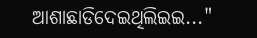ଆଶାଛାଡିଦେଇଥିଲିଇଇ..."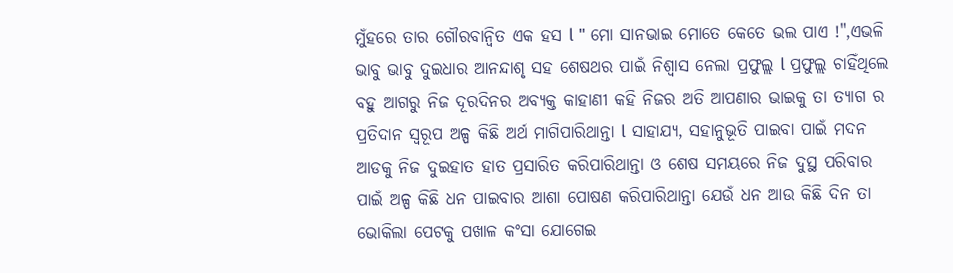ମୁଁହରେ ତାର ଗୌରବାନ୍ବିତ ଏକ ହସ l " ମୋ ସାନଭାଇ ମୋତେ କେତେ ଭଲ ପାଏ !",ଏଭଳି ଭାବୁ ଭାବୁ ଦୁଇଧାର ଆନନ୍ଦାଶୃ ସହ ଶେଷଥର ପାଇଁ ନିଶ୍ୱାସ ନେଲା ପ୍ରଫୁଲ୍ଲ l ପ୍ରଫୁଲ୍ଲ ଚାହିଁଥିଲେ ବହୁ ଆଗରୁ ନିଜ ଦୂରଦିନର ଅବ୍ୟକ୍ତ କାହାଣୀ କହି ନିଜର ଅତି ଆପଣାର ଭାଇକୁ ତା ତ୍ୟାଗ ର ପ୍ରତିଦାନ ସ୍ୱରୂପ ଅଳ୍ପ କିଛି ଅର୍ଥ ମାଗିପାରିଥାନ୍ତା l ସାହାଯ୍ୟ, ସହାନୁଭୂତି ପାଇବା ପାଇଁ ମଦନ ଆଡକୁ ନିଜ ଦୁଇହାତ ହାତ ପ୍ରସାରିତ କରିପାରିଥାନ୍ତା ଓ ଶେଷ ସମୟରେ ନିଜ ଦୁସ୍ଥ ପରିବାର ପାଇଁ ଅଳ୍ପ କିଛି ଧନ ପାଇବାର ଆଶା ପୋଷଣ କରିପାରିଥାନ୍ତା ଯେଉଁ ଧନ ଆଉ କିଛି ଦିନ ତା ଭୋକିଲା ପେଟକୁ ପଖାଳ କଂସା ଯୋଗେଇ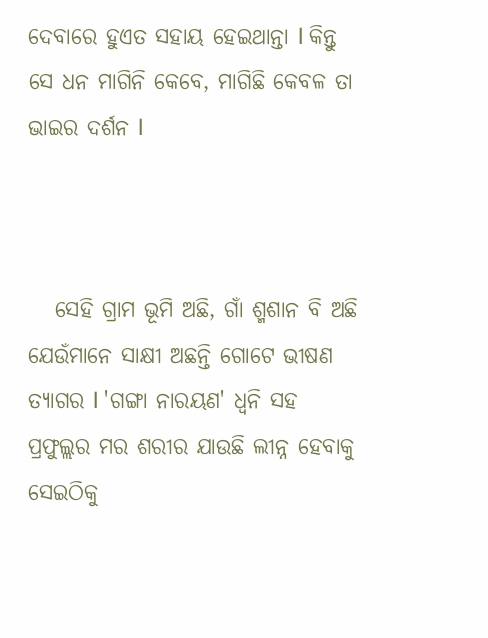ଦେବାରେ ହୁଏତ ସହାୟ ହେଇଥାନ୍ତା l କିନ୍ତୁ ସେ ଧନ ମାଗିନି କେବେ, ମାଗିଛି କେବଳ ତା ଭାଇର ଦର୍ଶନ l



   ସେହି ଗ୍ରାମ ଭୂମି ଅଛି, ଗାଁ ଶ୍ମଶାନ ବି ଅଛି ଯେଉଁମାନେ ସାକ୍ଷୀ ଅଛନ୍ତି ଗୋଟେ ଭୀଷଣ ତ୍ୟାଗର l 'ଗଙ୍ଗା ନାରୟଣ' ଧ୍ୱନି ସହ ପ୍ରଫୁଲ୍ଲର ମର ଶରୀର ଯାଉଛି ଲୀନ୍ନ ହେବାକୁ ସେଇଠିକୁ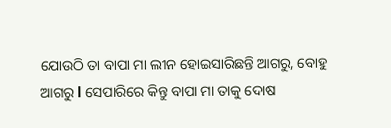ଯୋଉଠି ତା ବାପା ମା ଲୀନ ହୋଇସାରିଛନ୍ତି ଆଗରୁ, ବୋହୁ ଆଗରୁ l ସେପାରିରେ କିନ୍ତୁ ବାପା ମା ତାକୁ ଦୋଷ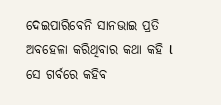ଦେଇପାରିବେନି ସାନଭାଇ ପ୍ରତି ଅବହେଳା କରିଥିବାର କଥା କହି l ସେ ଗର୍ବରେ କହିବ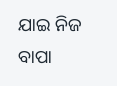ଯାଇ ନିଜ ବାପା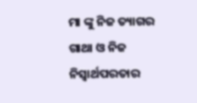ମା ଙ୍କୁ ନିଜ ତ୍ୟାଗର ଗାଥା ଓ ନିଜ ନିସ୍ଵାର୍ଥପରତାର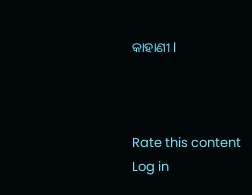କାହାଣୀ l



Rate this content
Log in